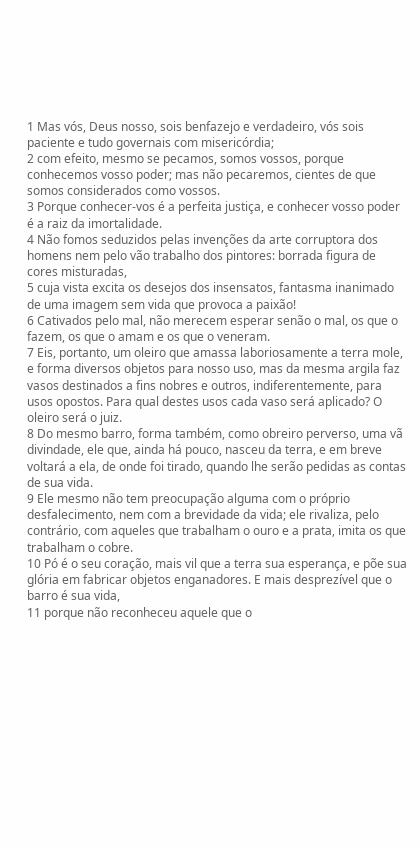1 Mas vós, Deus nosso, sois benfazejo e verdadeiro, vós sois paciente e tudo governais com misericórdia;
2 com efeito, mesmo se pecamos, somos vossos, porque conhecemos vosso poder; mas não pecaremos, cientes de que somos considerados como vossos.
3 Porque conhecer-vos é a perfeita justiça, e conhecer vosso poder é a raiz da imortalidade.
4 Não fomos seduzidos pelas invenções da arte corruptora dos homens nem pelo vão trabalho dos pintores: borrada figura de cores misturadas,
5 cuja vista excita os desejos dos insensatos, fantasma inanimado de uma imagem sem vida que provoca a paixão!
6 Cativados pelo mal, não merecem esperar senão o mal, os que o fazem, os que o amam e os que o veneram.
7 Eis, portanto, um oleiro que amassa laboriosamente a terra mole, e forma diversos objetos para nosso uso, mas da mesma argila faz vasos destinados a fins nobres e outros, indiferentemente, para usos opostos. Para qual destes usos cada vaso será aplicado? O oleiro será o juiz.
8 Do mesmo barro, forma também, como obreiro perverso, uma vã divindade, ele que, ainda há pouco, nasceu da terra, e em breve voltará a ela, de onde foi tirado, quando lhe serão pedidas as contas de sua vida.
9 Ele mesmo não tem preocupação alguma com o próprio desfalecimento, nem com a brevidade da vida; ele rivaliza, pelo contrário, com aqueles que trabalham o ouro e a prata, imita os que trabalham o cobre.
10 Pó é o seu coração, mais vil que a terra sua esperança, e põe sua glória em fabricar objetos enganadores. E mais desprezível que o barro é sua vida,
11 porque não reconheceu aquele que o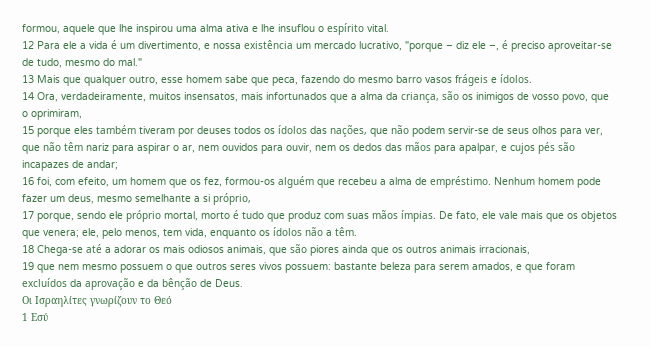formou, aquele que lhe inspirou uma alma ativa e lhe insuflou o espírito vital.
12 Para ele a vida é um divertimento, e nossa existência um mercado lucrativo, "porque – diz ele –, é preciso aproveitar-se de tudo, mesmo do mal."
13 Mais que qualquer outro, esse homem sabe que peca, fazendo do mesmo barro vasos frágeis e ídolos.
14 Ora, verdadeiramente, muitos insensatos, mais infortunados que a alma da criança, são os inimigos de vosso povo, que o oprimiram,
15 porque eles também tiveram por deuses todos os ídolos das nações, que não podem servir-se de seus olhos para ver, que não têm nariz para aspirar o ar, nem ouvidos para ouvir, nem os dedos das mãos para apalpar, e cujos pés são incapazes de andar;
16 foi, com efeito, um homem que os fez, formou-os alguém que recebeu a alma de empréstimo. Nenhum homem pode fazer um deus, mesmo semelhante a si próprio,
17 porque, sendo ele próprio mortal, morto é tudo que produz com suas mãos ímpias. De fato, ele vale mais que os objetos que venera; ele, pelo menos, tem vida, enquanto os ídolos não a têm.
18 Chega-se até a adorar os mais odiosos animais, que são piores ainda que os outros animais irracionais,
19 que nem mesmo possuem o que outros seres vivos possuem: bastante beleza para serem amados, e que foram excluídos da aprovação e da bênção de Deus.
Οι Ισραηλίτες γνωρίζουν το Θεό
1 Εσύ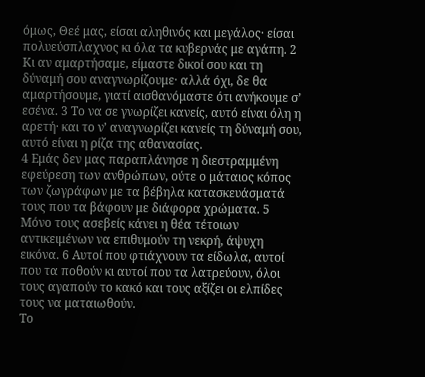όμως, Θεέ μας, είσαι αληθινός και μεγάλος· είσαι πολυεύσπλαχνος κι όλα τα κυβερνάς με αγάπη. 2 Κι αν αμαρτήσαμε, είμαστε δικοί σου και τη δύναμή σου αναγνωρίζουμε· αλλά όχι, δε θα αμαρτήσουμε, γιατί αισθανόμαστε ότι ανήκουμε σ’ εσένα. 3 Το να σε γνωρίζει κανείς, αυτό είναι όλη η αρετή· και το ν’ αναγνωρίζει κανείς τη δύναμή σου, αυτό είναι η ρίζα της αθανασίας.
4 Εμάς δεν μας παραπλάνησε η διεστραμμένη εφεύρεση των ανθρώπων, ούτε ο μάταιος κόπος των ζωγράφων με τα βέβηλα κατασκευάσματά τους που τα βάφουν με διάφορα χρώματα. 5 Μόνο τους ασεβείς κάνει η θέα τέτοιων αντικειμένων να επιθυμούν τη νεκρή, άψυχη εικόνα. 6 Αυτοί που φτιάχνουν τα είδωλα, αυτοί που τα ποθούν κι αυτοί που τα λατρεύουν, όλοι τους αγαπούν το κακό και τους αξίζει οι ελπίδες τους να ματαιωθούν.
Το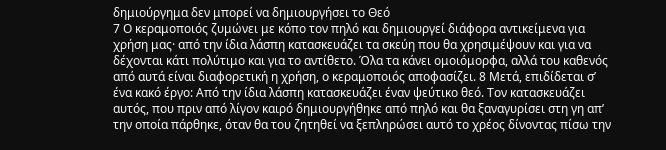δημιούργημα δεν μπορεί να δημιουργήσει το Θεό
7 Ο κεραμοποιός ζυμώνει με κόπο τον πηλό και δημιουργεί διάφορα αντικείμενα για χρήση μας· από την ίδια λάσπη κατασκευάζει τα σκεύη που θα χρησιμέψουν και για να δέχονται κάτι πολύτιμο και για το αντίθετο. Όλα τα κάνει ομοιόμορφα, αλλά του καθενός από αυτά είναι διαφορετική η χρήση, ο κεραμοποιός αποφασίζει. 8 Μετά, επιδίδεται σ’ ένα κακό έργο: Από την ίδια λάσπη κατασκευάζει έναν ψεύτικο θεό. Τον κατασκευάζει αυτός, που πριν από λίγον καιρό δημιουργήθηκε από πηλό και θα ξαναγυρίσει στη γη απ’ την οποία πάρθηκε, όταν θα του ζητηθεί να ξεπληρώσει αυτό το χρέος δίνοντας πίσω την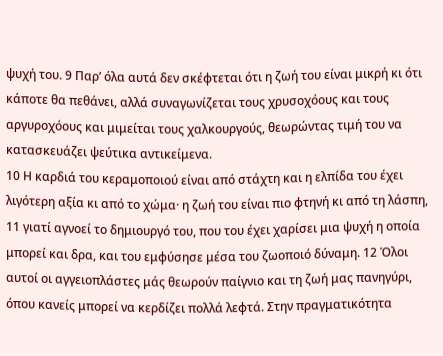ψυχή του. 9 Παρ’ όλα αυτά δεν σκέφτεται ότι η ζωή του είναι μικρή κι ότι κάποτε θα πεθάνει, αλλά συναγωνίζεται τους χρυσοχόους και τους αργυροχόους και μιμείται τους χαλκουργούς, θεωρώντας τιμή του να κατασκευάζει ψεύτικα αντικείμενα.
10 Η καρδιά του κεραμοποιού είναι από στάχτη και η ελπίδα του έχει λιγότερη αξία κι από το χώμα· η ζωή του είναι πιο φτηνή κι από τη λάσπη, 11 γιατί αγνοεί το δημιουργό του, που του έχει χαρίσει μια ψυχή η οποία μπορεί και δρα, και του εμφύσησε μέσα του ζωοποιό δύναμη. 12 Όλοι αυτοί οι αγγειοπλάστες μάς θεωρούν παίγνιο και τη ζωή μας πανηγύρι, όπου κανείς μπορεί να κερδίζει πολλά λεφτά. Στην πραγματικότητα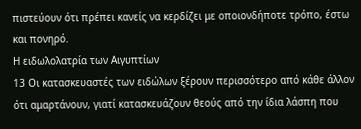πιστεύουν ότι πρέπει κανείς να κερδίζει με οποιονδήποτε τρόπο, έστω και πονηρό.
Η ειδωλολατρία των Αιγυπτίων
13 Οι κατασκευαστές των ειδώλων ξέρουν περισσότερο από κάθε άλλον ότι αμαρτάνουν, γιατί κατασκευάζουν θεούς από την ίδια λάσπη που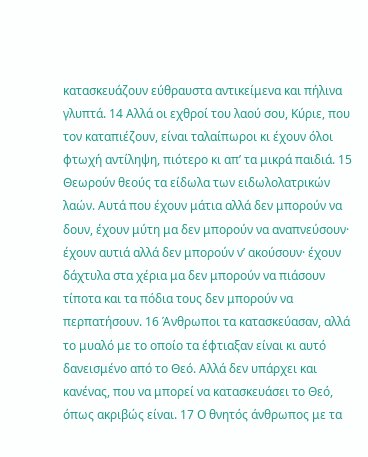κατασκευάζουν εύθραυστα αντικείμενα και πήλινα γλυπτά. 14 Αλλά οι εχθροί του λαού σου, Κύριε, που τον καταπιέζουν, είναι ταλαίπωροι κι έχουν όλοι φτωχή αντίληψη, πιότερο κι απ’ τα μικρά παιδιά. 15 Θεωρούν θεούς τα είδωλα των ειδωλολατρικών λαών. Αυτά που έχουν μάτια αλλά δεν μπορούν να δουν, έχουν μύτη μα δεν μπορούν να αναπνεύσουν· έχουν αυτιά αλλά δεν μπορούν ν’ ακούσουν· έχουν δάχτυλα στα χέρια μα δεν μπορούν να πιάσουν τίποτα και τα πόδια τους δεν μπορούν να περπατήσουν. 16 Άνθρωποι τα κατασκεύασαν, αλλά το μυαλό με το οποίο τα έφτιαξαν είναι κι αυτό δανεισμένο από το Θεό. Αλλά δεν υπάρχει και κανένας, που να μπορεί να κατασκευάσει το Θεό, όπως ακριβώς είναι. 17 Ο θνητός άνθρωπος με τα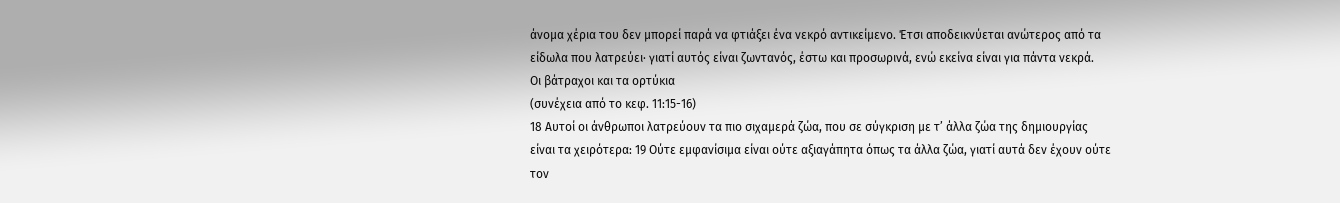άνομα χέρια του δεν μπορεί παρά να φτιάξει ένα νεκρό αντικείμενο. Έτσι αποδεικνύεται ανώτερος από τα είδωλα που λατρεύει· γιατί αυτός είναι ζωντανός, έστω και προσωρινά, ενώ εκείνα είναι για πάντα νεκρά.
Οι βάτραχοι και τα ορτύκια
(συνέχεια από το κεφ. 11:15-16)
18 Αυτοί οι άνθρωποι λατρεύουν τα πιο σιχαμερά ζώα, που σε σύγκριση με τ’ άλλα ζώα της δημιουργίας είναι τα χειρότερα: 19 Ούτε εμφανίσιμα είναι ούτε αξιαγάπητα όπως τα άλλα ζώα, γιατί αυτά δεν έχουν ούτε τον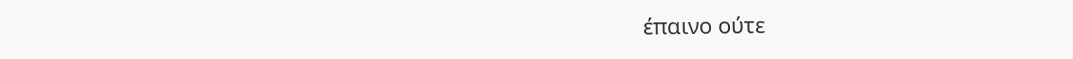έπαινο ούτε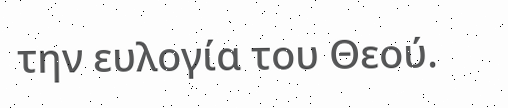την ευλογία του Θεού.